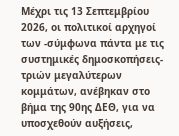Μέχρι τις 13 Σεπτεμβρίου 2026, οι πολιτικοί αρχηγοί των -σύμφωνα πάντα με τις συστημικές δημοσκοπήσεις- τριών μεγαλύτερων κομμάτων, ανέβηκαν στο βήμα της 90ης ΔΕΘ, για να υποσχεθούν αυξήσεις,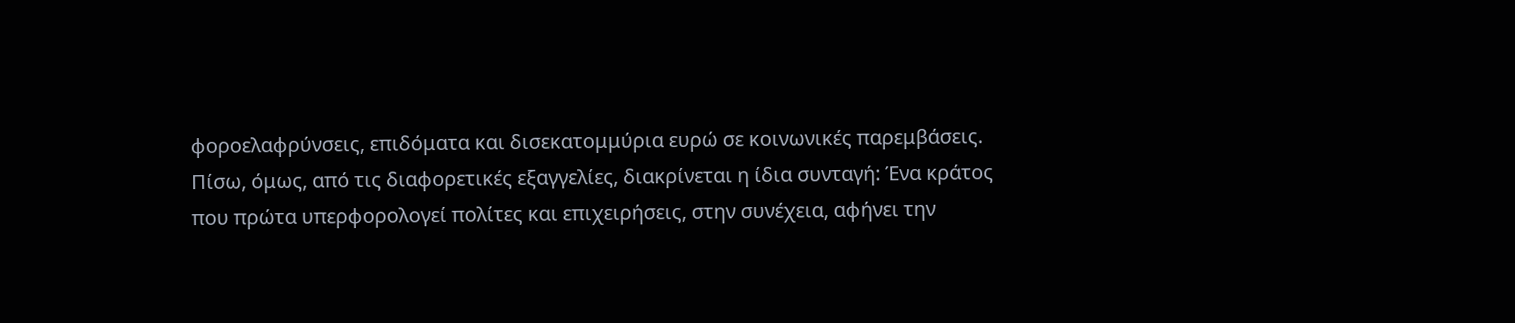φοροελαφρύνσεις, επιδόματα και δισεκατομμύρια ευρώ σε κοινωνικές παρεμβάσεις. Πίσω, όμως, από τις διαφορετικές εξαγγελίες, διακρίνεται η ίδια συνταγή: Ένα κράτος που πρώτα υπερφορολογεί πολίτες και επιχειρήσεις, στην συνέχεια, αφήνει την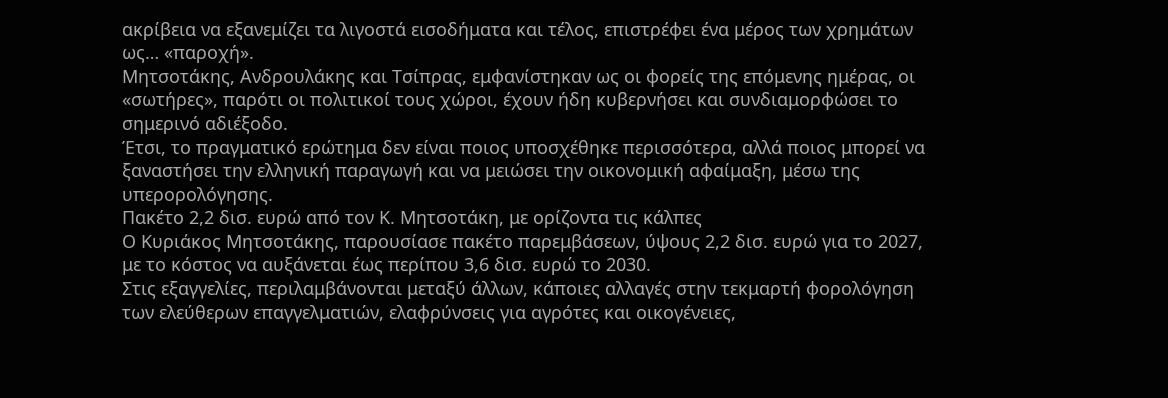ακρίβεια να εξανεμίζει τα λιγοστά εισοδήματα και τέλος, επιστρέφει ένα μέρος των χρημάτων ως… «παροχή».
Μητσοτάκης, Ανδρουλάκης και Τσίπρας, εμφανίστηκαν ως οι φορείς της επόμενης ημέρας, οι «σωτήρες», παρότι οι πολιτικοί τους χώροι, έχουν ήδη κυβερνήσει και συνδιαμορφώσει το σημερινό αδιέξοδο.
Έτσι, το πραγματικό ερώτημα δεν είναι ποιος υποσχέθηκε περισσότερα, αλλά ποιος μπορεί να ξαναστήσει την ελληνική παραγωγή και να μειώσει την οικονομική αφαίμαξη, μέσω της υπερορολόγησης.
Πακέτο 2,2 δισ. ευρώ από τον Κ. Μητσοτάκη, με ορίζοντα τις κάλπες
Ο Κυριάκος Μητσοτάκης, παρουσίασε πακέτο παρεμβάσεων, ύψους 2,2 δισ. ευρώ για το 2027, με το κόστος να αυξάνεται έως περίπου 3,6 δισ. ευρώ το 2030.
Στις εξαγγελίες, περιλαμβάνονται μεταξύ άλλων, κάποιες αλλαγές στην τεκμαρτή φορολόγηση των ελεύθερων επαγγελματιών, ελαφρύνσεις για αγρότες και οικογένειες,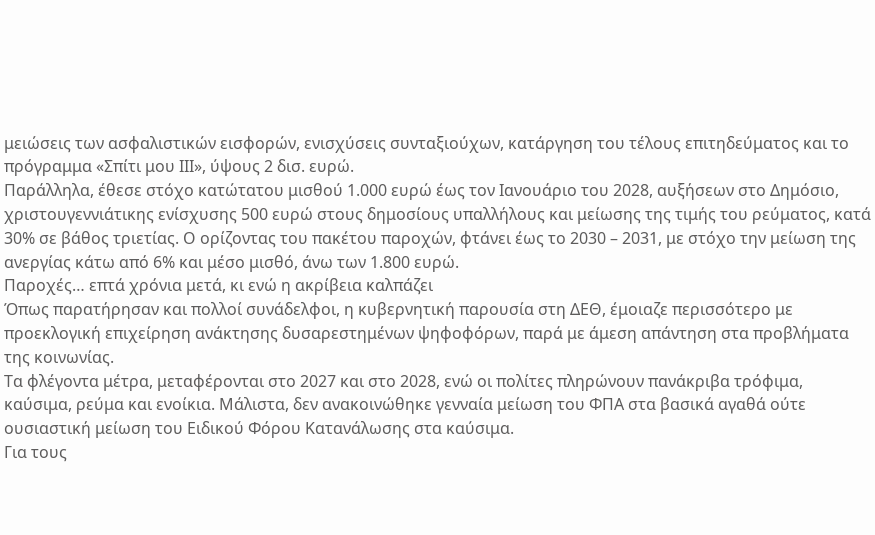μειώσεις των ασφαλιστικών εισφορών, ενισχύσεις συνταξιούχων, κατάργηση του τέλους επιτηδεύματος και το πρόγραμμα «Σπίτι μου ΙΙΙ», ύψους 2 δισ. ευρώ.
Παράλληλα, έθεσε στόχο κατώτατου μισθού 1.000 ευρώ έως τον Ιανουάριο του 2028, αυξήσεων στο Δημόσιο, χριστουγεννιάτικης ενίσχυσης 500 ευρώ στους δημοσίους υπαλλήλους και μείωσης της τιμής του ρεύματος, κατά 30% σε βάθος τριετίας. Ο ορίζοντας του πακέτου παροχών, φτάνει έως το 2030 – 2031, με στόχο την μείωση της ανεργίας κάτω από 6% και μέσο μισθό, άνω των 1.800 ευρώ.
Παροχές… επτά χρόνια μετά, κι ενώ η ακρίβεια καλπάζει
Όπως παρατήρησαν και πολλοί συνάδελφοι, η κυβερνητική παρουσία στη ΔΕΘ, έμοιαζε περισσότερο με προεκλογική επιχείρηση ανάκτησης δυσαρεστημένων ψηφοφόρων, παρά με άμεση απάντηση στα προβλήματα της κοινωνίας.
Τα φλέγοντα μέτρα, μεταφέρονται στο 2027 και στο 2028, ενώ οι πολίτες πληρώνουν πανάκριβα τρόφιμα, καύσιμα, ρεύμα και ενοίκια. Μάλιστα, δεν ανακοινώθηκε γενναία μείωση του ΦΠΑ στα βασικά αγαθά ούτε ουσιαστική μείωση του Ειδικού Φόρου Κατανάλωσης στα καύσιμα.
Για τους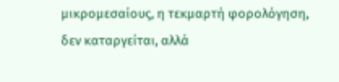μικρομεσαίους, η τεκμαρτή φορολόγηση, δεν καταργείται, αλλά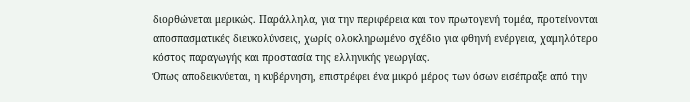διορθώνεται μερικώς. Παράλληλα, για την περιφέρεια και τον πρωτογενή τομέα, προτείνονται αποσπασματικές διευκολύνσεις, χωρίς ολοκληρωμένο σχέδιο για φθηνή ενέργεια, χαμηλότερο κόστος παραγωγής και προστασία της ελληνικής γεωργίας.
Όπως αποδεικνύεται, η κυβέρνηση, επιστρέφει ένα μικρό μέρος των όσων εισέπραξε από την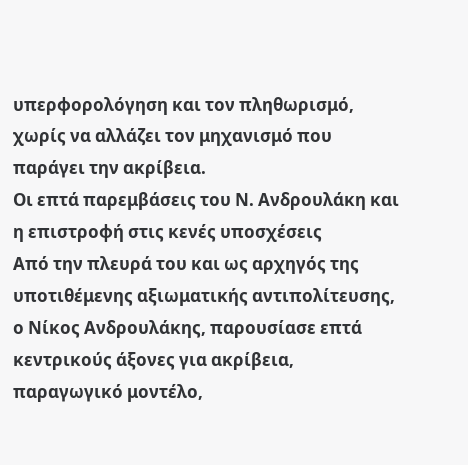υπερφορολόγηση και τον πληθωρισμό, χωρίς να αλλάζει τον μηχανισμό που παράγει την ακρίβεια.
Οι επτά παρεμβάσεις του Ν. Ανδρουλάκη και η επιστροφή στις κενές υποσχέσεις
Από την πλευρά του και ως αρχηγός της υποτιθέμενης αξιωματικής αντιπολίτευσης, ο Νίκος Ανδρουλάκης, παρουσίασε επτά κεντρικούς άξονες για ακρίβεια, παραγωγικό μοντέλο,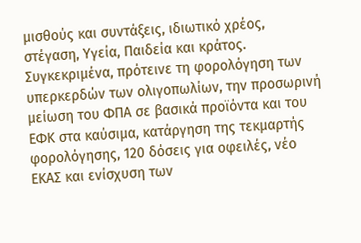μισθούς και συντάξεις, ιδιωτικό χρέος, στέγαση, Υγεία, Παιδεία και κράτος.
Συγκεκριμένα, πρότεινε τη φορολόγηση των υπερκερδών των ολιγοπωλίων, την προσωρινή μείωση του ΦΠΑ σε βασικά προϊόντα και του ΕΦΚ στα καύσιμα, κατάργηση της τεκμαρτής φορολόγησης, 120 δόσεις για οφειλές, νέο ΕΚΑΣ και ενίσχυση των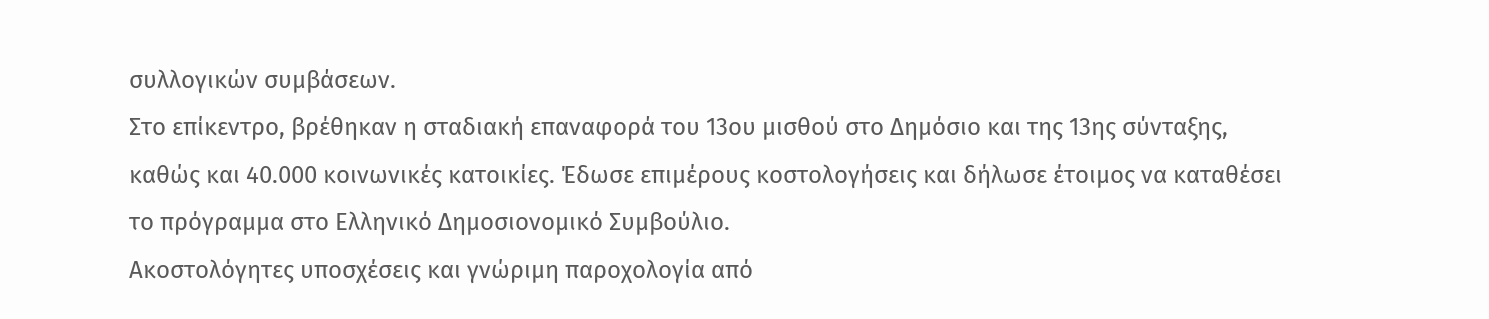συλλογικών συμβάσεων.
Στο επίκεντρο, βρέθηκαν η σταδιακή επαναφορά του 13ου μισθού στο Δημόσιο και της 13ης σύνταξης, καθώς και 40.000 κοινωνικές κατοικίες. Έδωσε επιμέρους κοστολογήσεις και δήλωσε έτοιμος να καταθέσει το πρόγραμμα στο Ελληνικό Δημοσιονομικό Συμβούλιο.
Ακοστολόγητες υποσχέσεις και γνώριμη παροχολογία από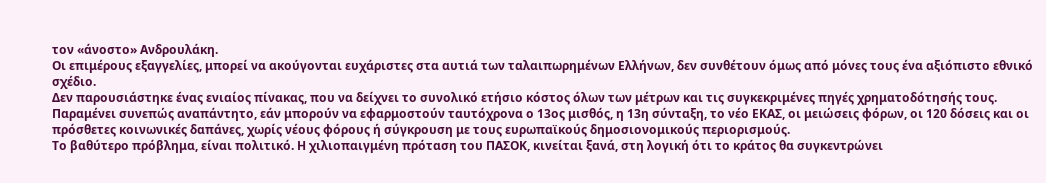τον «άνοστο» Ανδρουλάκη.
Οι επιμέρους εξαγγελίες, μπορεί να ακούγονται ευχάριστες στα αυτιά των ταλαιπωρημένων Ελλήνων, δεν συνθέτουν όμως από μόνες τους ένα αξιόπιστο εθνικό σχέδιο.
Δεν παρουσιάστηκε ένας ενιαίος πίνακας, που να δείχνει το συνολικό ετήσιο κόστος όλων των μέτρων και τις συγκεκριμένες πηγές χρηματοδότησής τους.
Παραμένει συνεπώς αναπάντητο, εάν μπορούν να εφαρμοστούν ταυτόχρονα ο 13ος μισθός, η 13η σύνταξη, το νέο ΕΚΑΣ, οι μειώσεις φόρων, οι 120 δόσεις και οι πρόσθετες κοινωνικές δαπάνες, χωρίς νέους φόρους ή σύγκρουση με τους ευρωπαϊκούς δημοσιονομικούς περιορισμούς.
Το βαθύτερο πρόβλημα, είναι πολιτικό. Η χιλιοπαιγμένη πρόταση του ΠΑΣΟΚ, κινείται ξανά, στη λογική ότι το κράτος θα συγκεντρώνει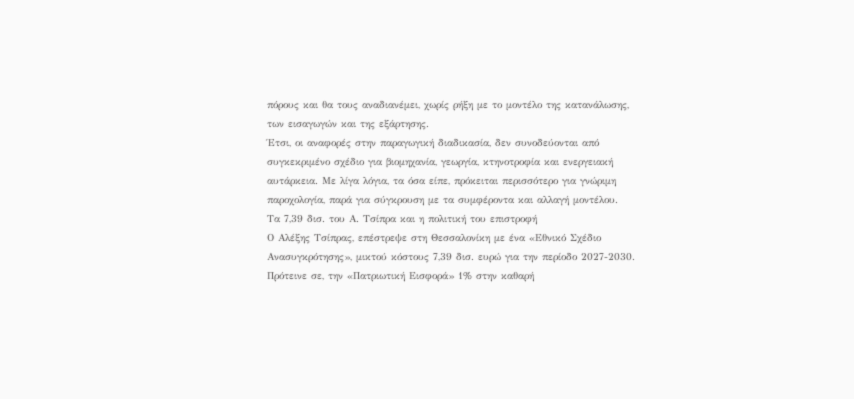πόρους και θα τους αναδιανέμει, χωρίς ρήξη με το μοντέλο της κατανάλωσης, των εισαγωγών και της εξάρτησης.
Έτσι, οι αναφορές στην παραγωγική διαδικασία, δεν συνοδεύονται από συγκεκριμένο σχέδιο για βιομηχανία, γεωργία, κτηνοτροφία και ενεργειακή αυτάρκεια. Με λίγα λόγια, τα όσα είπε, πρόκειται περισσότερο για γνώριμη παροχολογία, παρά για σύγκρουση με τα συμφέροντα και αλλαγή μοντέλου.
Τα 7,39 δισ. του Α. Τσίπρα και η πολιτική του επιστροφή
Ο Αλέξης Τσίπρας, επέστρεψε στη Θεσσαλονίκη με ένα «Εθνικό Σχέδιο Ανασυγκρότησης», μικτού κόστους 7,39 δισ. ευρώ για την περίοδο 2027-2030.
Πρότεινε σε, την «Πατριωτική Εισφορά» 1% στην καθαρή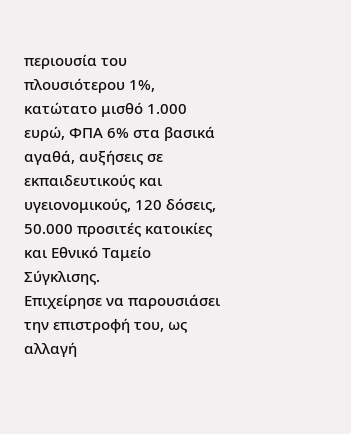περιουσία του πλουσιότερου 1%, κατώτατο μισθό 1.000 ευρώ, ΦΠΑ 6% στα βασικά αγαθά, αυξήσεις σε εκπαιδευτικούς και υγειονομικούς, 120 δόσεις, 50.000 προσιτές κατοικίες και Εθνικό Ταμείο Σύγκλισης.
Επιχείρησε να παρουσιάσει την επιστροφή του, ως αλλαγή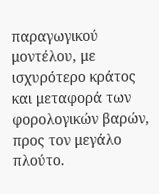παραγωγικού μοντέλου, με ισχυρότερο κράτος και μεταφορά των φορολογικών βαρών, προς τον μεγάλο πλούτο.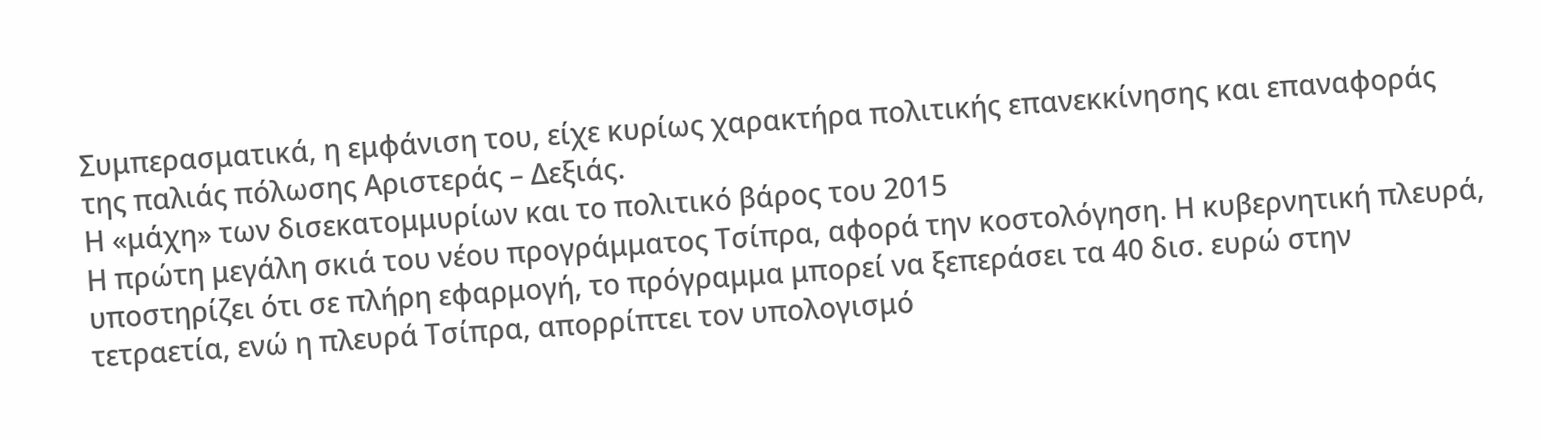Συμπερασματικά, η εμφάνιση του, είχε κυρίως χαρακτήρα πολιτικής επανεκκίνησης και επαναφοράς της παλιάς πόλωσης Αριστεράς – Δεξιάς.
Η «μάχη» των δισεκατομμυρίων και το πολιτικό βάρος του 2015
Η πρώτη μεγάλη σκιά του νέου προγράμματος Τσίπρα, αφορά την κοστολόγηση. Η κυβερνητική πλευρά, υποστηρίζει ότι σε πλήρη εφαρμογή, το πρόγραμμα μπορεί να ξεπεράσει τα 40 δισ. ευρώ στην τετραετία, ενώ η πλευρά Τσίπρα, απορρίπτει τον υπολογισμό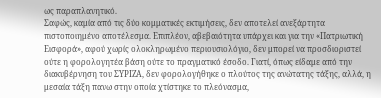ως παραπλανητικό.
Σαφώς, καμία από τις δύο κομματικές εκτιμήσεις, δεν αποτελεί ανεξάρτητα πιστοποιημένο αποτέλεσμα. Επιπλέον, αβεβαιότητα υπάρχει και για την «Πατριωτική Εισφορά», αφού χωρίς ολοκληρωμένο περιουσιολόγιο, δεν μπορεί να προσδιοριστεί ούτε η φορολογητέα βάση ούτε το πραγματικό έσοδο. Γιατί, όπως είδαμε από την διακυβέρνηση του ΣΥΡΙΖΑ, δεν φορολογήθηκε ο πλούτος της ανώτατης τάξης, αλλά, η μεσαία τάξη πανω στην οποία χτίστηκε το πλεόνασμα,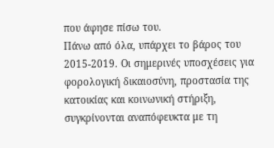που άφησε πίσω του.
Πάνω από όλα, υπάρχει το βάρος του 2015-2019. Οι σημερινές υποσχέσεις για φορολογική δικαιοσύνη, προστασία της κατοικίας και κοινωνική στήριξη, συγκρίνονται αναπόφευκτα με τη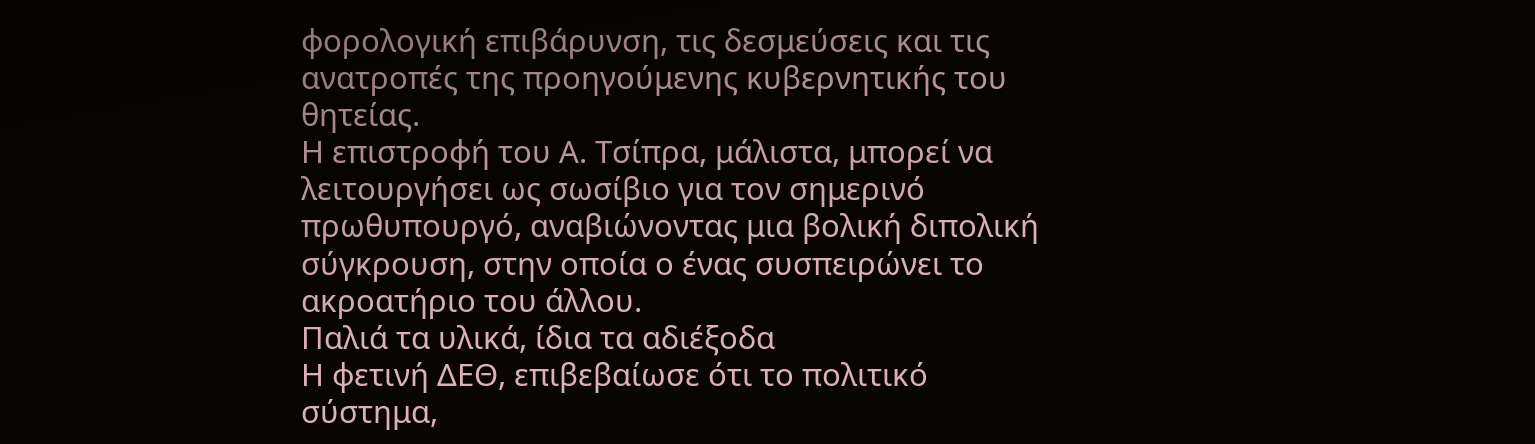φορολογική επιβάρυνση, τις δεσμεύσεις και τις ανατροπές της προηγούμενης κυβερνητικής του θητείας.
Η επιστροφή του Α. Τσίπρα, μάλιστα, μπορεί να λειτουργήσει ως σωσίβιο για τον σημερινό πρωθυπουργό, αναβιώνοντας μια βολική διπολική σύγκρουση, στην οποία ο ένας συσπειρώνει το ακροατήριο του άλλου.
Παλιά τα υλικά, ίδια τα αδιέξοδα
Η φετινή ΔΕΘ, επιβεβαίωσε ότι το πολιτικό σύστημα,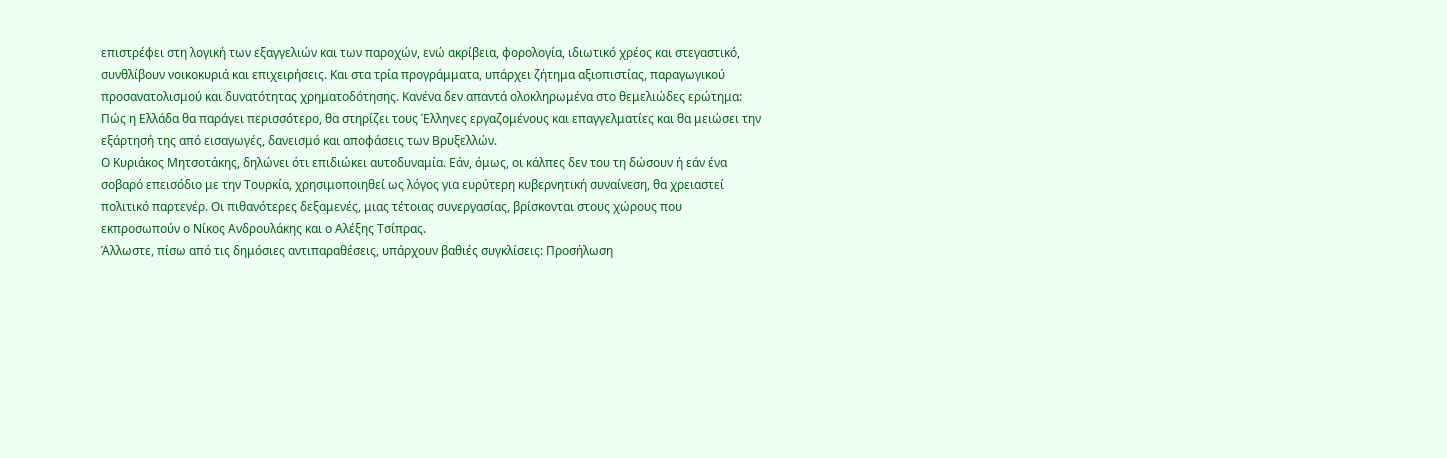επιστρέφει στη λογική των εξαγγελιών και των παροχών, ενώ ακρίβεια, φορολογία, ιδιωτικό χρέος και στεγαστικό, συνθλίβουν νοικοκυριά και επιχειρήσεις. Και στα τρία προγράμματα, υπάρχει ζήτημα αξιοπιστίας, παραγωγικού προσανατολισμού και δυνατότητας χρηματοδότησης. Κανένα δεν απαντά ολοκληρωμένα στο θεμελιώδες ερώτημα: Πώς η Ελλάδα θα παράγει περισσότερο, θα στηρίζει τους Έλληνες εργαζομένους και επαγγελματίες και θα μειώσει την εξάρτησή της από εισαγωγές, δανεισμό και αποφάσεις των Βρυξελλών.
Ο Κυριάκος Μητσοτάκης, δηλώνει ότι επιδιώκει αυτοδυναμία. Εάν, όμως, οι κάλπες δεν του τη δώσουν ή εάν ένα σοβαρό επεισόδιο με την Τουρκία, χρησιμοποιηθεί ως λόγος για ευρύτερη κυβερνητική συναίνεση, θα χρειαστεί πολιτικό παρτενέρ. Οι πιθανότερες δεξαμενές, μιας τέτοιας συνεργασίας, βρίσκονται στους χώρους που εκπροσωπούν ο Νίκος Ανδρουλάκης και ο Αλέξης Τσίπρας.
Άλλωστε, πίσω από τις δημόσιες αντιπαραθέσεις, υπάρχουν βαθιές συγκλίσεις: Προσήλωση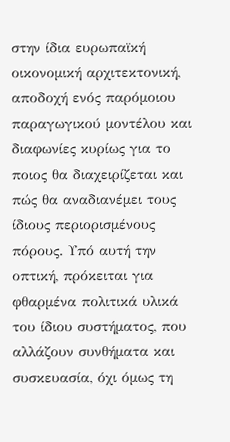στην ίδια ευρωπαϊκή οικονομική αρχιτεκτονική, αποδοχή ενός παρόμοιου παραγωγικού μοντέλου και διαφωνίες κυρίως για το ποιος θα διαχειρίζεται και πώς θα αναδιανέμει τους ίδιους περιορισμένους πόρους. Υπό αυτή την οπτική, πρόκειται για φθαρμένα πολιτικά υλικά του ίδιου συστήματος, που αλλάζουν συνθήματα και συσκευασία, όχι όμως τη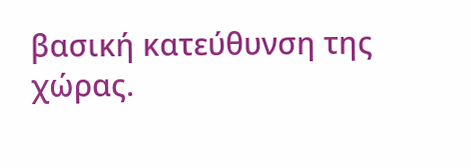βασική κατεύθυνση της χώρας.